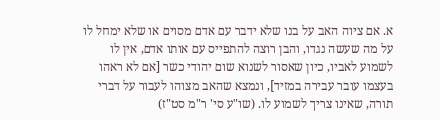א. אם ציוה האב על בנו שלא ידבר עם אדם מסוים או שלא ימחל לו על מה שעשה נגדו, והבן רוצה להתפייס עם אותו אדם, אין לו לשמוע לאביו, כיון שאסור לשנוא שום יהודי כשר [אם לא ראהו בעצמו עובר עבירה במזיד], ונמצא שהאב מצוהו לעבור על דברי תורה, שאינו צריך לשמוע לו. (שו"ע סי' ר"מ סט"ז)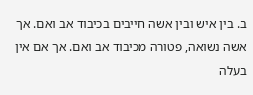ב. בין איש ובין אשה חייבים בכיבוד אב ואם. אך אשה נשואה, פטורה מכיבוד אב ואם. אך אם אין בעלה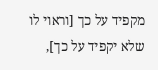מקפיד על כך [וראוי לו שלא יקפיד על כך],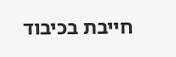חייבת בכיבוד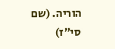הוריה. (שם סי"ז)